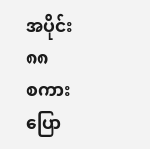အပိုင်း ၈၈
စကားပြော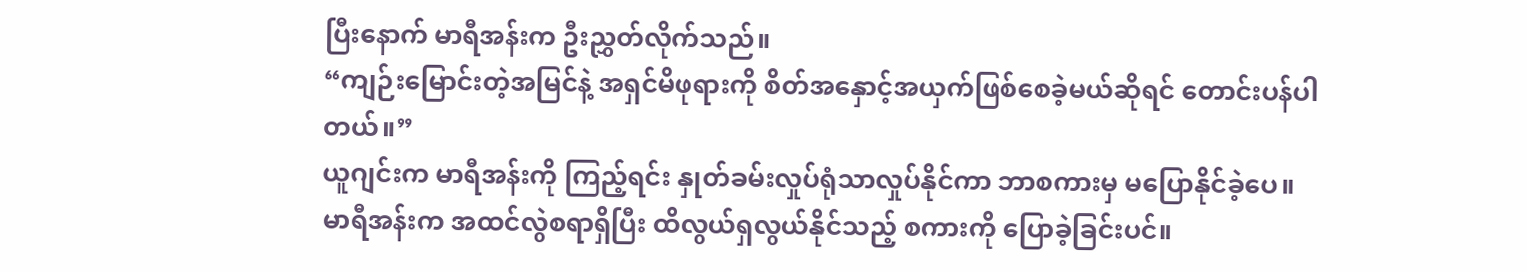ပြီးနောက် မာရီအန်းက ဦးညွှတ်လိုက်သည်။
“ကျဉ်းမြောင်းတဲ့အမြင်နဲ့ အရှင်မိဖုရားကို စိတ်အနှောင့်အယှက်ဖြစ်စေခဲ့မယ်ဆိုရင် တောင်းပန်ပါတယ်။”
ယူဂျင်းက မာရီအန်းကို ကြည့်ရင်း နှုတ်ခမ်းလှုပ်ရုံသာလှုပ်နိုင်ကာ ဘာစကားမှ မပြောနိုင်ခဲ့ပေ။ မာရီအန်းက အထင်လွဲစရာရှိပြီး ထိလွယ်ရှလွယ်နိုင်သည့် စကားကို ပြောခဲ့ခြင်းပင်။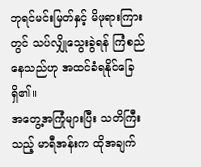ဘုရင်မင်းမြတ်နှင့် မိဖုရားကြားတွင် သပ်လျှိုသွေးခွဲရန် ကြံစည်နေသည်ဟု အထင်ခံရနိုင်ခြေရှိ၏။
အတွေ့အကြုံများပြီး သတိကြီးသည့် မာရီအန်းက ထိုအချက်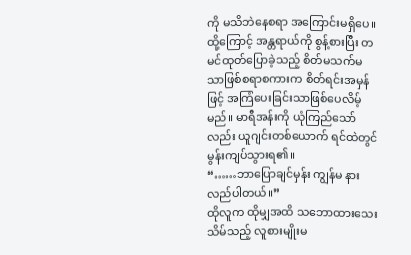ကို မသိဘဲနေစရာ အကြောင်းမရှိပေ။ ထို့ကြောင့် အန္တရာယ်ကို စွန့်စားပြီး တမင်ထုတ်ပြောခဲ့သည့် စိတ်မသက်မသာဖြစ်စရာစကားက စိတ်ရင်းအမှန်ဖြင့် အကြံပေးခြင်းသာဖြစ်ပေလိမ့်မည်။ မာရီအန်းကို ယုံကြည်သော်လည်း ယူဂျင်းတစ်ယောက် ရင်ထဲတွင် မွန်းကျပ်သွားရ၏။
“……ဘာပြောချင်မှန်း ကျွန်မ နားလည်ပါတယ်။”
ထိုလူက ထိုမျှအထိ သဘောထားသေးသိမ်သည့် လူစားမျိုးမ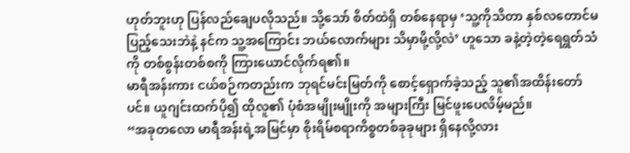ဟုတ်ဘူးဟု ပြန်လည်ချေပလိုသည်။ သို့သော် စိတ်ထဲရှိ တစ်နေရာမှ ‘သူ့ကိုသိတာ နှစ်လတောင်မပြည့်သေးဘဲနဲ့ နင်က သူ့အကြောင်း ဘယ်လောက်များ သိမှာမို့လို့လဲ’ ဟူသော ခနဲ့တဲ့တဲ့ရေရွတ်သံကို တစ်စွန်းတစ်စကို ကြားယောင်လိုက်ရ၏။
မာရီအန်းကား ငယ်စဉ်ကတည်းက ဘုရင်မင်းမြတ်ကို စောင့်ရှောက်ခဲ့သည့် သူ၏အထိန်းတော်ပင်။ ယူဂျင်းထက်ပို၍ ထိုလူ၏ ပုံစံအမျိုးမျိုးကို အများကြီး မြင်ဖူးပေလိမ့်မည်။
“အခုတလော မာရီအန်းရဲ့အမြင်မှာ စိုးရိမ်စရာကိစ္စတစ်ခုခုများ ရှိနေလို့လား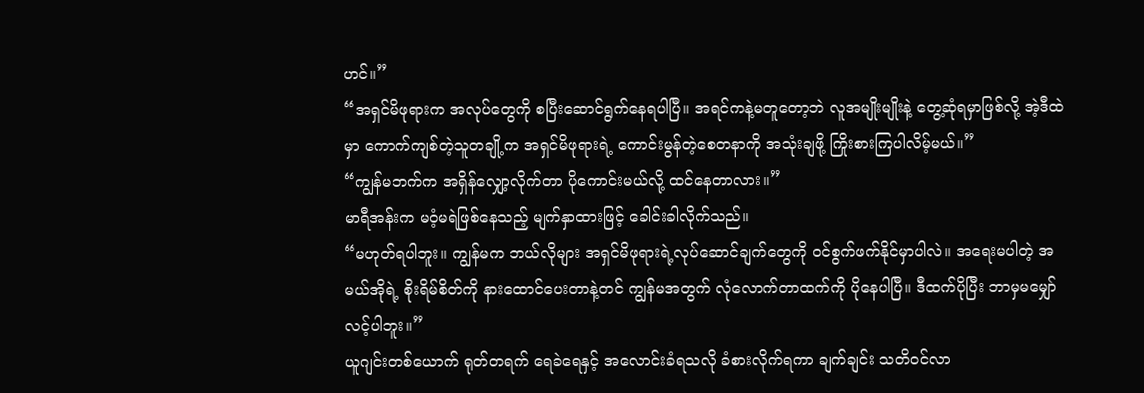ဟင်။”
“အရှင်မိဖုရားက အလုပ်တွေကို စပြီးဆောင်ရွက်နေရပါပြီ။ အရင်ကနဲ့မတူတော့ဘဲ လူအမျိုးမျိုးနဲ့ တွေ့ဆုံရမှာဖြစ်လို့ အဲ့ဒီထဲမှာ ကောက်ကျစ်တဲ့သူတချို့က အရှင်မိဖုရားရဲ့ ကောင်းမွန်တဲ့စေတနာကို အသုံးချဖို့ ကြိုးစားကြပါလိမ့်မယ်။”
“ကျွန်မဘက်က အရှိန်လျှော့လိုက်တာ ပိုကောင်းမယ်လို့ ထင်နေတာလား။”
မာရီအန်းက မဝံ့မရဲဖြစ်နေသည့် မျက်နှာထားဖြင့် ခေါင်းခါလိုက်သည်။
“မဟုတ်ရပါဘူး။ ကျွန်မက ဘယ်လိုများ အရှင်မိဖုရားရဲ့လုပ်ဆောင်ချက်တွေကို ဝင်စွက်ဖက်နိုင်မှာပါလဲ။ အရေးမပါတဲ့ အမယ်အိုရဲ့ စိုးရိမ်စိတ်ကို နားထောင်ပေးတာနဲ့တင် ကျွန်မအတွက် လုံလောက်တာထက်ကို ပိုနေပါပြီ။ ဒီထက်ပိုပြီး ဘာမှမမျှော်လင့်ပါဘူး။”
ယူဂျင်းတစ်ယောက် ရုတ်တရက် ရေခဲရေနှင့် အလောင်းခံရသလို ခံစားလိုက်ရကာ ချက်ချင်း သတိဝင်လာ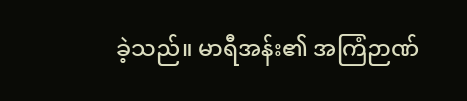ခဲ့သည်။ မာရီအန်း၏ အကြံဉာဏ်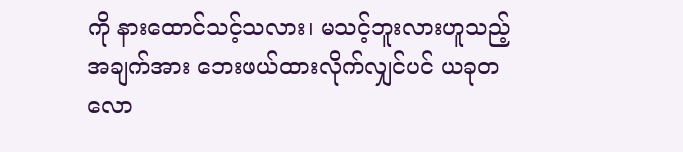ကို နားထောင်သင့်သလား၊ မသင့်ဘူးလားဟူသည့်အချက်အား ဘေးဖယ်ထားလိုက်လျှင်ပင် ယခုတလော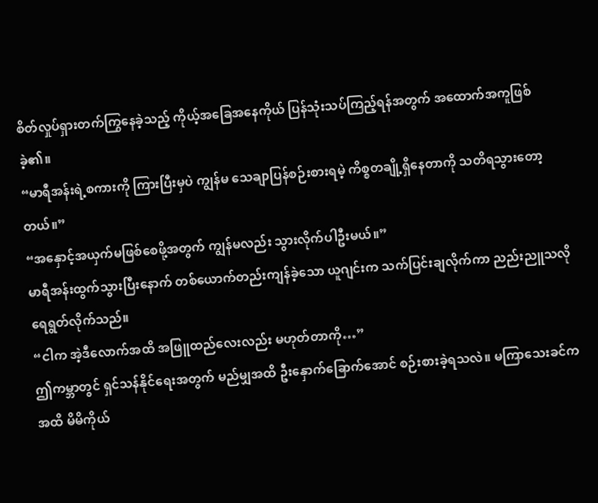စိတ်လှုပ်ရှားတက်ကြွနေခဲ့သည့် ကိုယ့်အခြေအနေကိုယ် ပြန်သုံးသပ်ကြည့်ရန်အတွက် အထောက်အကူဖြစ်ခဲ့၏။
“မာရီအန်းရဲ့စကားကို ကြားပြီးမှပဲ ကျွန်မ သေချာပြန်စဉ်းစားရမဲ့ ကိစ္စတချို့ရှိနေတာကို သတိရသွားတော့တယ်။”
“အနှောင့်အယှက်မဖြစ်စေဖို့အတွက် ကျွန်မလည်း သွားလိုက်ပါဦးမယ်။”
မာရီအန်းထွက်သွားပြီးနောက် တစ်ယောက်တည်းကျန်ခဲ့သော ယူဂျင်းက သက်ပြင်းချလိုက်ကာ ညည်းညူသလို ရေရွတ်လိုက်သည်။
“ငါက အဲ့ဒီလောက်အထိ အဖြူထည်လေးလည်း မဟုတ်တာကို…”
ဤကမ္ဘာတွင် ရှင်သန်နိုင်ရေးအတွက် မည်မျှအထိ ဦးနှောက်ခြောက်အောင် စဉ်းစားခဲ့ရသလဲ။ မကြာသေးခင်ကအထိ မိမိကိုယ်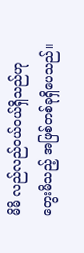မိမိ လည်လည်ဝယ်ဝယ်ရှိသည်ဟု တွေးမိသည့် အဖြစ်တစ်ခုရှိပေသည်။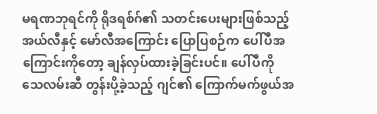မရဏဘုရင်ကို ရိုဒရစ်ဂ်၏ သတင်းပေးများဖြစ်သည့် အယ်လီနှင့် မော်လီအကြောင်း ပြောပြစဉ်က ပေါ်ပီအကြောင်းကိုတော့ ချန်လှပ်ထားခဲ့ခြင်းပင်။ ပေါ်ပီကို သေလမ်းဆီ တွန်းပို့ခဲ့သည့် ဂျင်၏ ကြောက်မက်ဖွယ်အ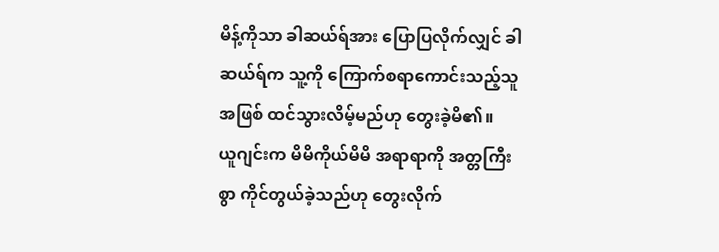မိန့်ကိုသာ ခါဆယ်ရ်အား ပြောပြလိုက်လျှင် ခါဆယ်ရ်က သူ့ကို ကြောက်စရာကောင်းသည့်သူအဖြစ် ထင်သွားလိမ့်မည်ဟု တွေးခဲ့မိ၏။
ယူဂျင်းက မိမိကိုယ်မိမိ အရာရာကို အတ္တကြီးစွာ ကိုင်တွယ်ခဲ့သည်ဟု တွေးလိုက်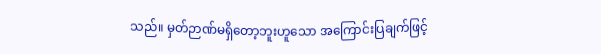သည်။ မှတ်ဉာဏ်မရှိတော့ဘူးဟူသော အကြောင်းပြချက်ဖြင့်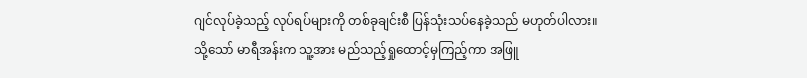ဂျင်လုပ်ခဲ့သည့် လုပ်ရပ်များကို တစ်ခုချင်းစီ ပြန်သုံးသပ်နေခဲ့သည် မဟုတ်ပါလား။
သို့သော် မာရီအန်းက သူ့အား မည်သည့်ရှုထောင့်မှကြည့်ကာ အဖြူ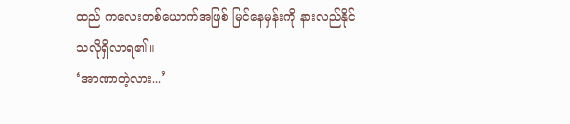ထည် ကလေးတစ်ယောက်အဖြစ် မြင်နေမှန်းကို နားလည်နိုင်သလိုရှိလာရ၏။
‘အာဏာတဲ့လား...’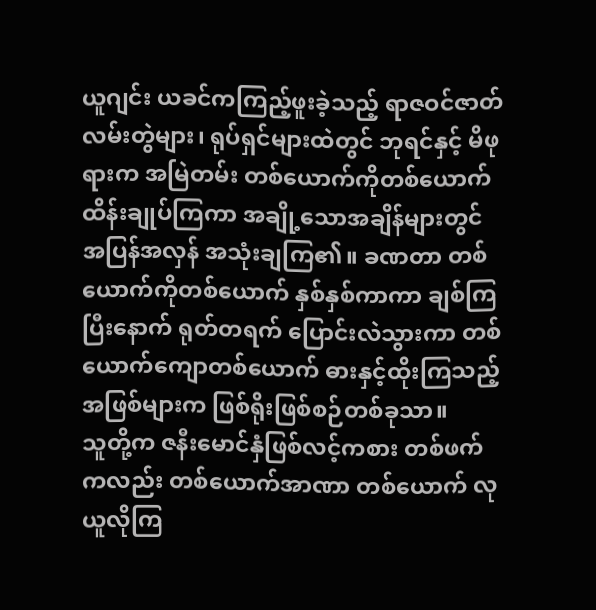ယူဂျင်း ယခင်ကကြည့်ဖူးခဲ့သည့် ရာဇဝင်ဇာတ်လမ်းတွဲများ၊ ရုပ်ရှင်များထဲတွင် ဘုရင်နှင့် မိဖုရားက အမြဲတမ်း တစ်ယောက်ကိုတစ်ယောက် ထိန်းချုပ်ကြကာ အချို့သောအချိန်များတွင် အပြန်အလှန် အသုံးချကြ၏။ ခဏတာ တစ်ယောက်ကိုတစ်ယောက် နှစ်နှစ်ကာကာ ချစ်ကြပြီးနောက် ရုတ်တရက် ပြောင်းလဲသွားကာ တစ်ယောက်ကျောတစ်ယောက် ဓားနှင့်ထိုးကြသည့် အဖြစ်များက ဖြစ်ရိုးဖြစ်စဉ်တစ်ခုသာ။
သူတို့က ဇနီးမောင်နှံဖြစ်လင့်ကစား တစ်ဖက်ကလည်း တစ်ယောက်အာဏာ တစ်ယောက် လုယူလိုကြ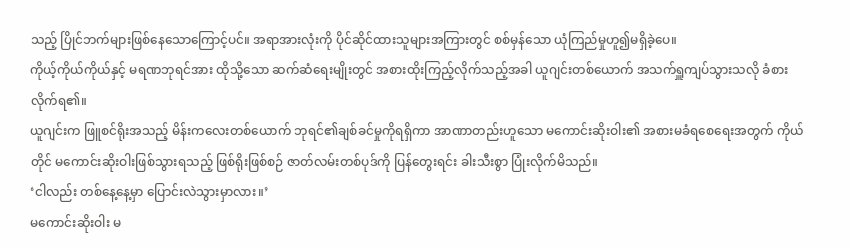သည့် ပြိုင်ဘက်များဖြစ်နေသောကြောင့်ပင်။ အရာအားလုံးကို ပိုင်ဆိုင်ထားသူများအကြားတွင် စစ်မှန်သော ယုံကြည်မှုဟူ၍မရှိခဲ့ပေ။
ကိုယ့်ကိုယ်ကိုယ်နှင့် မရဏဘုရင်အား ထိုသို့သော ဆက်ဆံရေးမျိုးတွင် အစားထိုးကြည့်လိုက်သည့်အခါ ယူဂျင်းတစ်ယောက် အသက်ရှူကျပ်သွားသလို ခံစားလိုက်ရ၏။
ယူဂျင်းက ဖြူစင်ရိုးအသည့် မိန်းကလေးတစ်ယောက် ဘုရင်၏ချစ်ခင်မှုကိုရရှိကာ အာဏာတည်းဟူသော မကောင်းဆိုးဝါး၏ အစားမခံရစေရေးအတွက် ကိုယ်တိုင် မကောင်းဆိုးဝါးဖြစ်သွားရသည့် ဖြစ်ရိုးဖြစ်စဉ် ဇာတ်လမ်းတစ်ပုဒ်ကို ပြန်တွေးရင်း ခါးသီးစွာ ပြုံးလိုက်မိသည်။
‘ငါလည်း တစ်နေ့နေ့မှာ ပြောင်းလဲသွားမှာလား။’
မကောင်းဆိုးဝါး မ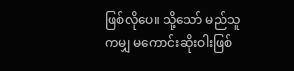ဖြစ်လိုပေ။ သို့သော် မည်သူကမျှ မကောင်းဆိုးဝါးဖြစ်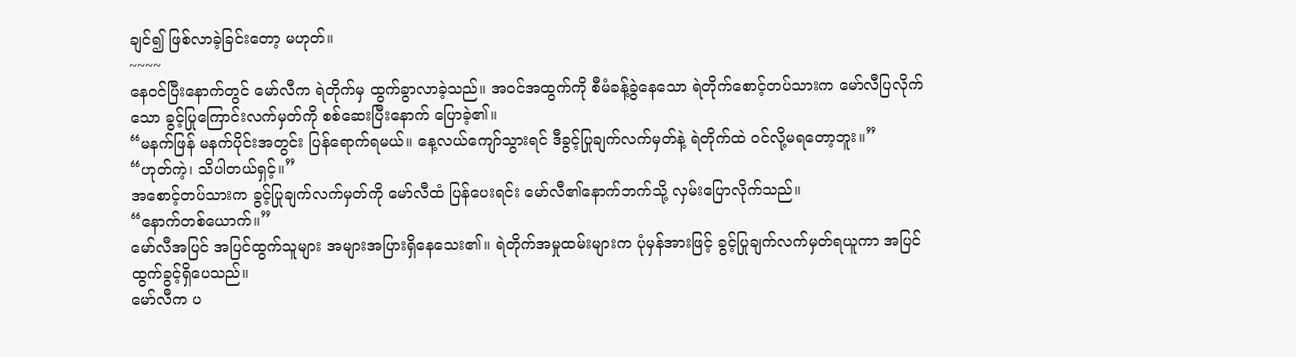ချင်၍ ဖြစ်လာခဲ့ခြင်းတော့ မဟုတ်။
~~~~
နေဝင်ပြီးနောက်တွင် မော်လီက ရဲတိုက်မှ ထွက်ခွာလာခဲ့သည်။ အဝင်အထွက်ကို စီမံခန့်ခွဲနေသော ရဲတိုက်စောင့်တပ်သားက မော်လီပြလိုက်သော ခွင့်ပြုကြောင်းလက်မှတ်ကို စစ်ဆေးပြီးနောက် ပြောခဲ့၏။
“မနက်ဖြန် မနက်ပိုင်းအတွင်း ပြန်ရောက်ရမယ်။ နေ့လယ်ကျော်သွားရင် ဒီခွင့်ပြုချက်လက်မှတ်နဲ့ ရဲတိုက်ထဲ ဝင်လို့မရတော့ဘူး။”
“ဟုတ်ကဲ့၊ သိပါတယ်ရှင့်။”
အစောင့်တပ်သားက ခွင့်ပြုချက်လက်မှတ်ကို မော်လီထံ ပြန်ပေးရင်း မော်လီ၏နောက်ဘက်သို့ လှမ်းပြောလိုက်သည်။
“နောက်တစ်ယောက်။”
မော်လီအပြင် အပြင်ထွက်သူများ အများအပြားရှိနေသေး၏။ ရဲတိုက်အမှုထမ်းများက ပုံမှန်အားဖြင့် ခွင့်ပြုချက်လက်မှတ်ရယူကာ အပြင်ထွက်ခွင့်ရှိပေသည်။
မော်လီက ပ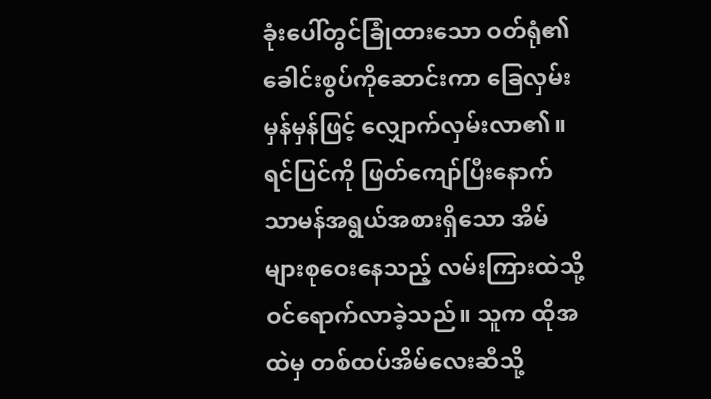ခုံးပေါ်တွင်ခြုံထားသော ဝတ်ရုံ၏ ခေါင်းစွပ်ကိုဆောင်းကာ ခြေလှမ်းမှန်မှန်ဖြင့် လျှောက်လှမ်းလာ၏။ ရင်ပြင်ကို ဖြတ်ကျော်ပြီးနောက် သာမန်အရွယ်အစားရှိသော အိမ်များစုဝေးနေသည့် လမ်းကြားထဲသို့ ဝင်ရောက်လာခဲ့သည်။ သူက ထိုအထဲမှ တစ်ထပ်အိမ်လေးဆီသို့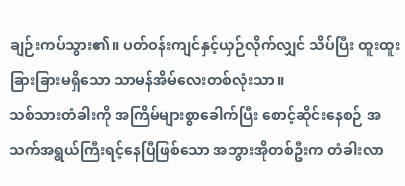ချဉ်းကပ်သွား၏။ ပတ်ဝန်းကျင်နှင့်ယှဉ်လိုက်လျှင် သိပ်ပြီး ထူးထူးခြားခြားမရှိသော သာမန်အိမ်လေးတစ်လုံးသာ။
သစ်သားတံခါးကို အကြိမ်များစွာခေါက်ပြီး စောင့်ဆိုင်းနေစဉ် အသက်အရွယ်ကြီးရင့်နေပြီဖြစ်သော အဘွားအိုတစ်ဦးက တံခါးလာ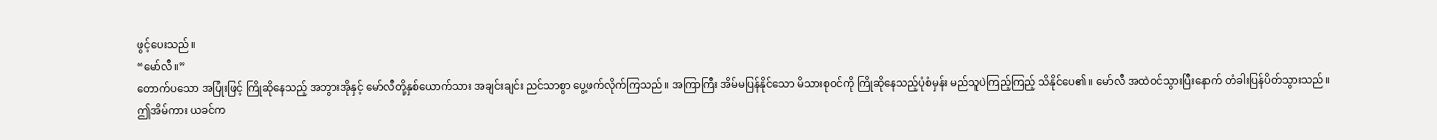ဖွင့်ပေးသည်။
“မော်လီ။”
တောက်ပသော အပြုံးဖြင့် ကြိုဆိုနေသည့် အဘွားအိုနှင့် မော်လီတို့နှစ်ယောက်သား အချင်းချင်း ညင်သာစွာ ပွေ့ဖက်လိုက်ကြသည်။ အကြာကြီး အိမ်မပြန်နိုင်သော မိသားစုဝင်ကို ကြိုဆိုနေသည့်ပုံစံမှန်း မည်သူပဲကြည့်ကြည့် သိနိုင်ပေ၏။ မော်လီ အထဲဝင်သွားပြီးနောက် တံခါးပြန်ပိတ်သွားသည်။
ဤအိမ်ကား ယခင်က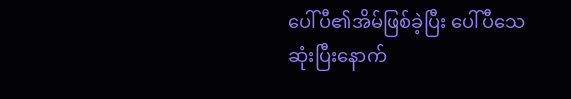ပေါ်ပီ၏အိမ်ဖြစ်ခဲ့ပြီး ပေါ်ပီသေဆုံးပြီးနောက်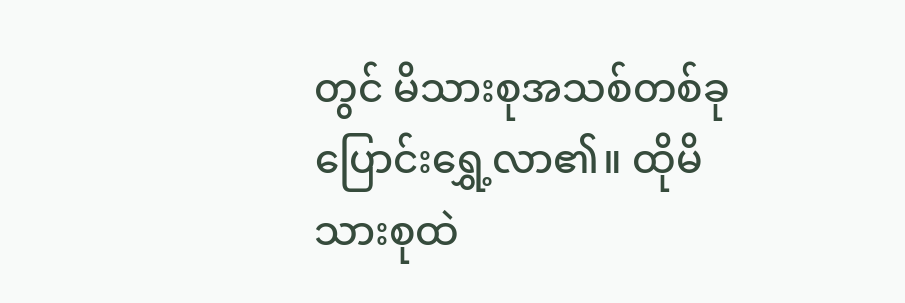တွင် မိသားစုအသစ်တစ်ခု ပြောင်းရွှေ့လာ၏။ ထိုမိသားစုထဲ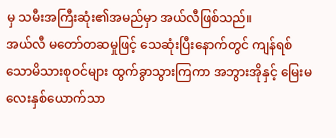မှ သမီးအကြီးဆုံး၏အမည်မှာ အယ်လီဖြစ်သည်။
အယ်လီ မတော်တဆမှုဖြင့် သေဆုံးပြီးနောက်တွင် ကျန်ရစ်သောမိသားစုဝင်များ ထွက်ခွာသွားကြကာ အဘွားအိုနှင့် မြေးမလေးနှစ်ယောက်သာ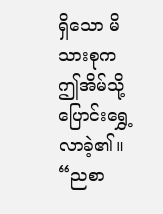ရှိသော မိသားစုက ဤအိမ်သို့ ပြောင်းရွှေ့လာခဲ့၏။
“ညစာ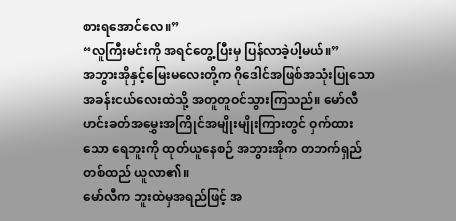စားရအောင်လေ။”
“လူကြီးမင်းကို အရင်တွေ့ပြီးမှ ပြန်လာခဲ့ပါ့မယ်။”
အဘွားအိုနှင့်မြေးမလေးတို့က ဂိုဒေါင်အဖြစ်အသုံးပြုသော အခန်းငယ်လေးထဲသို့ အတူတူဝင်သွားကြသည်။ မော်လီ ဟင်းခတ်အမွှေးအကြိုင်အမျိုးမျိုးကြားတွင် ဝှက်ထားသော ရေဘူးကို ထုတ်ယူနေစဉ် အဘွားအိုက တဘက်ရှည်တစ်ထည် ယူလာ၏။
မော်လီက ဘူးထဲမှအရည်ဖြင့် အ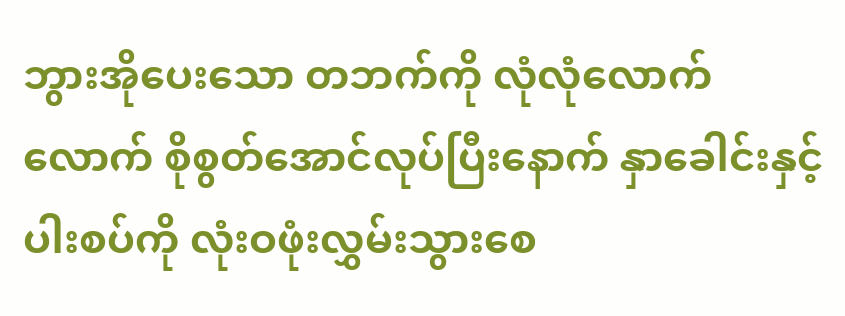ဘွားအိုပေးသော တဘက်ကို လုံလုံလောက်လောက် စိုစွတ်အောင်လုပ်ပြီးနောက် နှာခေါင်းနှင့် ပါးစပ်ကို လုံးဝဖုံးလွှမ်းသွားစေ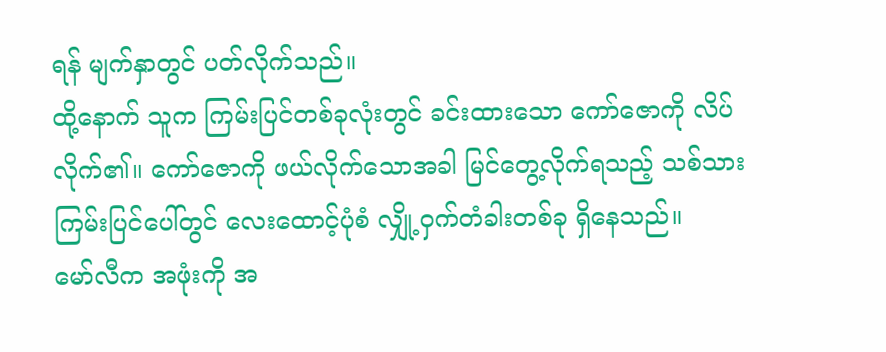ရန် မျက်နှာတွင် ပတ်လိုက်သည်။
ထို့နောက် သူက ကြမ်းပြင်တစ်ခုလုံးတွင် ခင်းထားသော ကော်ဇောကို လိပ်လိုက်၏။ ကော်ဇောကို ဖယ်လိုက်သောအခါ မြင်တွေ့လိုက်ရသည့် သစ်သားကြမ်းပြင်ပေါ်တွင် လေးထောင့်ပုံစံ လျှို့ဝှက်တံခါးတစ်ခု ရှိနေသည်။
မော်လီက အဖုံးကို အ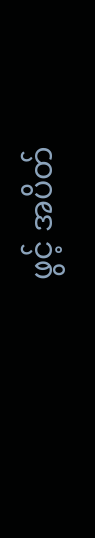ဖွင့် အပိတ်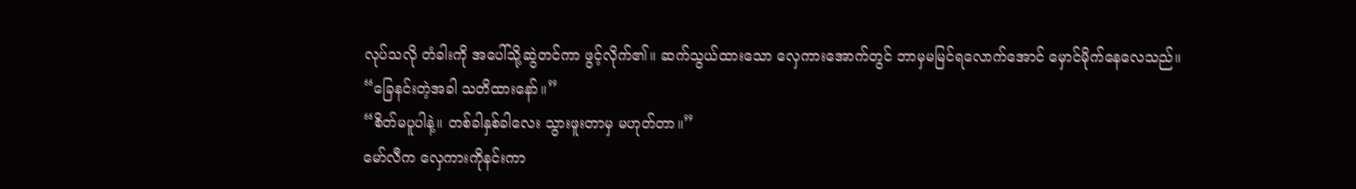လုပ်သလို တံခါးကို အပေါ်သို့ဆွဲတင်ကာ ဖွင့်လိုက်၏။ ဆက်သွယ်ထားသော လှေကားအောက်တွင် ဘာမှမမြင်ရလောက်အောင် မှောင်မိုက်နေလေသည်။
“ခြေနင်းတဲ့အခါ သတိထားနော်။”
“စိတ်မပူပါနဲ့။ တစ်ခါနှစ်ခါလေး သွားဖူးတာမှ မဟုတ်တာ။”
မော်လီက လှေကားကိုနင်းကာ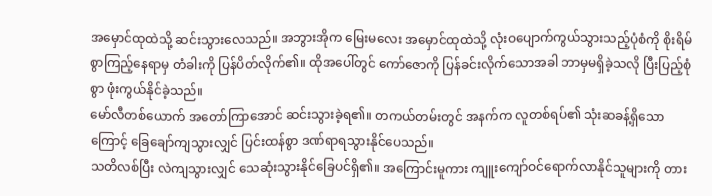အမှောင်ထုထဲသို့ ဆင်းသွားလေသည်။ အဘွားအိုက မြေးမလေး အမှောင်ထုထဲသို့ လုံးဝပျောက်ကွယ်သွားသည့်ပုံစံကို စိုးရိမ်စွာကြည့်နေရာမှ တံခါးကို ပြန်ပိတ်လိုက်၏။ ထိုအပေါ်တွင် ကော်ဇောကို ပြန်ခင်းလိုက်သောအခါ ဘာမှမရှိခဲ့သလို ပြီးပြည့်စုံစွာ ဖုံးကွယ်နိုင်ခဲ့သည်။
မော်လီတစ်ယောက် အတော်ကြာအောင် ဆင်းသွားခဲ့ရ၏။ တကယ်တမ်းတွင် အနက်က လူတစ်ရပ်၏ သုံးဆခန့်ရှိသောကြောင့် ခြေချော်ကျသွားလျှင် ပြင်းထန်စွာ ဒဏ်ရာရသွားနိုင်ပေသည်။
သတိလစ်ပြီး လဲကျသွားလျှင် သေဆုံးသွားနိုင်ခြေပင်ရှိ၏။ အကြောင်းမူကား ကျူးကျော်ဝင်ရောက်လာနိုင်သူများကို တား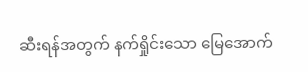ဆီးရန်အတွက် နက်ရှိုင်းသော မြေအောက်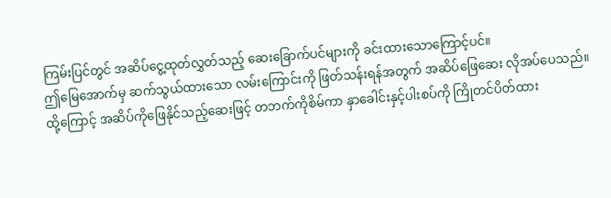ကြမ်းပြင်တွင် အဆိပ်ငွေ့ထုတ်လွှတ်သည့် ဆေးခြောက်ပင်များကို ခင်းထားသောကြောင့်ပင်။
ဤမြေအောက်မှ ဆက်သွယ်ထားသော လမ်းကြောင်းကို ဖြတ်သန်းရန်အတွက် အဆိပ်ဖြေဆေး လိုအပ်ပေသည်။ ထို့ကြောင့် အဆိပ်ကိုဖြေနိုင်သည့်ဆေးဖြင့် တဘက်ကိုစိမ်ကာ နှာခေါင်းနှင့်ပါးစပ်ကို ကြိုတင်ပိတ်ထား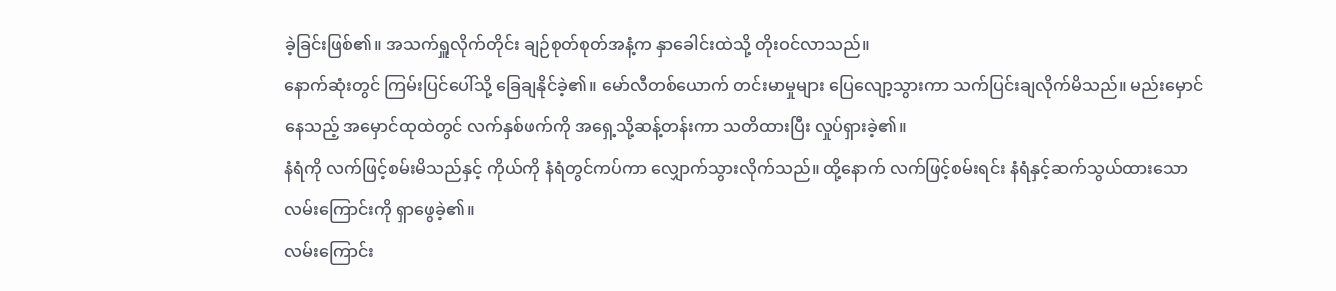ခဲ့ခြင်းဖြစ်၏။ အသက်ရှူလိုက်တိုင်း ချဉ်စုတ်စုတ်အနံ့က နှာခေါင်းထဲသို့ တိုးဝင်လာသည်။
နောက်ဆုံးတွင် ကြမ်းပြင်ပေါ်သို့ ခြေချနိုင်ခဲ့၏။ မော်လီတစ်ယောက် တင်းမာမှုများ ပြေလျော့သွားကာ သက်ပြင်းချလိုက်မိသည်။ မည်းမှောင်နေသည့် အမှောင်ထုထဲတွင် လက်နှစ်ဖက်ကို အရှေ့သို့ဆန့်တန်းကာ သတိထားပြီး လှုပ်ရှားခဲ့၏။
နံရံကို လက်ဖြင့်စမ်းမိသည်နှင့် ကိုယ်ကို နံရံတွင်ကပ်ကာ လျှောက်သွားလိုက်သည်။ ထို့နောက် လက်ဖြင့်စမ်းရင်း နံရံနှင့်ဆက်သွယ်ထားသော လမ်းကြောင်းကို ရှာဖွေခဲ့၏။
လမ်းကြောင်း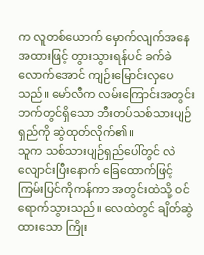က လူတစ်ယောက် မှောက်လျက်အနေအထားဖြင့် တွားသွားရန်ပင် ခက်ခဲလောက်အောင် ကျဉ်းမြောင်းလှပေသည်။ မော်လီက လမ်းကြောင်းအတွင်းဘက်တွင်ရှိသော ဘီးတပ်သစ်သားပျဉ်ရှည်ကို ဆွဲထုတ်လိုက်၏။
သူက သစ်သားပျဉ်ရှည်ပေါ်တွင် လဲလျောင်းပြီးနောက် ခြေထောက်ဖြင့် ကြမ်းပြင်ကိုကန်ကာ အတွင်းထဲသို့ ဝင်ရောက်သွားသည်။ လေထဲတွင် ချိတ်ဆွဲထားသော ကြိုး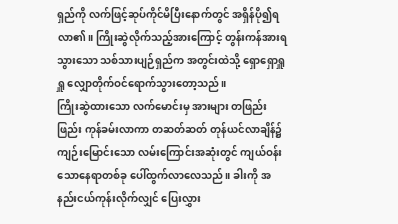ရှည်ကို လက်ဖြင့်ဆုပ်ကိုင်မိပြီးနောက်တွင် အရှိန်ပို၍ရလာ၏။ ကြိုးဆွဲလိုက်သည့်အားကြောင့် တွန်းကန်အားရသွားသော သစ်သားပျဉ်ရှည်က အတွင်းထဲသို့ ရှောရှောရှူရှူ လျှောတိုက်ဝင်ရောက်သွားတော့သည်။
ကြိုးဆွဲထားသော လက်မောင်းမှ အားများ တဖြည်းဖြည်း ကုန်ခမ်းလာကာ တဆတ်ဆတ် တုန်ယင်လာချိန်၌ ကျဉ်းမြောင်းသော လမ်းကြောင်းအဆုံးတွင် ကျယ်ဝန်းသောနေရာတစ်ခု ပေါ်ထွက်လာလေသည်။ ခါးကို အနည်းငယ်ကုန်းလိုက်လျှင် ပြေးလွှား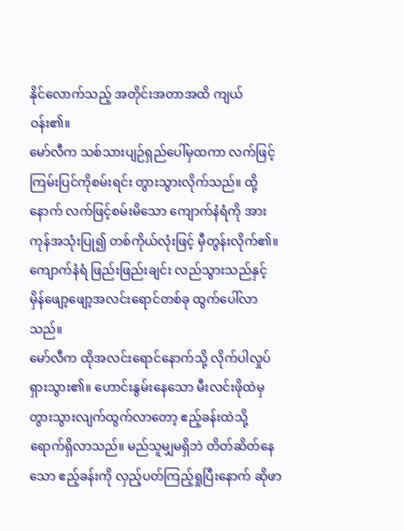နိုင်လောက်သည့် အတိုင်းအတာအထိ ကျယ်ဝန်း၏။
မော်လီက သစ်သားပျဉ်ရှည်ပေါ်မှထကာ လက်ဖြင့်ကြမ်းပြင်ကိုစမ်းရင်း တွားသွားလိုက်သည်။ ထို့နောက် လက်ဖြင့်စမ်းမိသော ကျောက်နံရံကို အားကုန်အသုံးပြု၍ တစ်ကိုယ်လုံးဖြင့် မှီတွန်းလိုက်၏။ ကျောက်နံရံ ဖြည်းဖြည်းချင်း လည်သွားသည်နှင့် မှိန်ဖျော့ဖျော့အလင်းရောင်တစ်ခု ထွက်ပေါ်လာသည်။
မော်လီက ထိုအလင်းရောင်နောက်သို့ လိုက်ပါလှုပ်ရှားသွား၏။ ဟောင်းနွမ်းနေသော မီးလင်းဖိုထဲမှ တွားသွားလျက်ထွက်လာတော့ ဧည့်ခန်းထဲသို့ ရောက်ရှိလာသည်။ မည်သူမျှမရှိဘဲ တိတ်ဆိတ်နေသော ဧည့်ခန်းကို လှည့်ပတ်ကြည့်ရှုပြီးနောက် ဆိုဖာ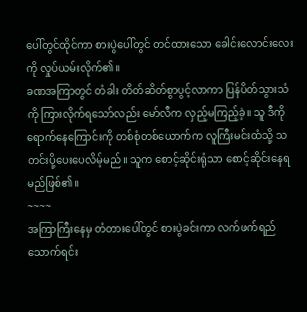ပေါ်တွင်ထိုင်ကာ စားပွဲပေါ်တွင် တင်ထားသော ခေါင်းလောင်းလေးကို လှုပ်ယမ်းလိုက်၏။
ခဏအကြာတွင် တံခါး တိတ်ဆိတ်စွာပွင့်လာကာ ပြန်ပိတ်သွားသံကို ကြားလိုက်ရသော်လည်း မော်လီက လှည့်မကြည့်ခဲ့။ သူ ဒီကိုရောက်နေကြောင်းကို တစ်စုံတစ်ယောက်က လူကြီးမင်းထံသို့ သတင်းပို့ပေးပေလိမ့်မည်။ သူက စောင့်ဆိုင်းရုံသာ စောင့်ဆိုင်းနေရမည်ဖြစ်၏။
~~~~
အကြာကြီးနေမှ တံတားပေါ်တွင် စားပွဲခင်းကာ လက်ဖက်ရည်သောက်ရင်း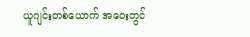ယူဂျင်းတစ်ယောက် အဝေးတွင်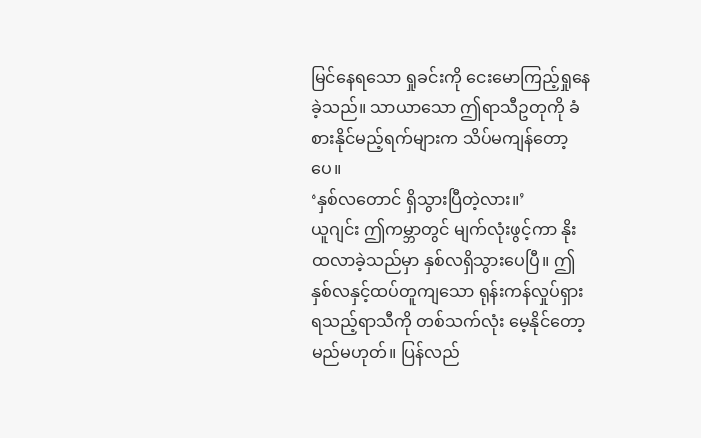မြင်နေရသော ရှုခင်းကို ငေးမောကြည့်ရှုနေခဲ့သည်။ သာယာသော ဤရာသီဥတုကို ခံစားနိုင်မည့်ရက်များက သိပ်မကျန်တော့ပေ။
‘နှစ်လတောင် ရှိသွားပြီတဲ့လား။’
ယူဂျင်း ဤကမ္ဘာတွင် မျက်လုံးဖွင့်ကာ နိုးထလာခဲ့သည်မှာ နှစ်လရှိသွားပေပြီ။ ဤနှစ်လနှင့်ထပ်တူကျသော ရုန်းကန်လှုပ်ရှားရသည့်ရာသီကို တစ်သက်လုံး မေ့နိုင်တော့မည်မဟုတ်။ ပြန်လည်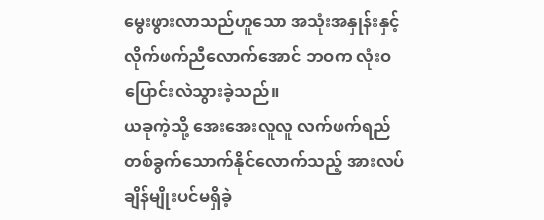မွေးဖွားလာသည်ဟူသော အသုံးအနှုန်းနှင့် လိုက်ဖက်ညီလောက်အောင် ဘဝက လုံးဝပြောင်းလဲသွားခဲ့သည်။
ယခုကဲ့သို့ အေးအေးလူလူ လက်ဖက်ရည်တစ်ခွက်သောက်နိုင်လောက်သည့် အားလပ်ချိန်မျိုးပင်မရှိခဲ့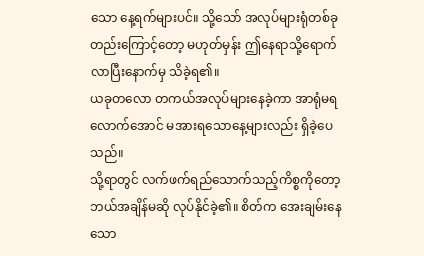သော နေ့ရက်များပင်။ သို့သော် အလုပ်များရုံတစ်ခုတည်းကြောင့်တော့ မဟုတ်မှန်း ဤနေရာသို့ရောက်လာပြီးနောက်မှ သိခဲ့ရ၏။
ယခုတလော တကယ်အလုပ်များနေခဲ့ကာ အာရုံမရလောက်အောင် မအားရသောနေ့များလည်း ရှိခဲ့ပေသည်။
သို့ရာတွင် လက်ဖက်ရည်သောက်သည့်ကိစ္စကိုတော့ ဘယ်အချိန်မဆို လုပ်နိုင်ခဲ့၏။ စိတ်က အေးချမ်းနေသော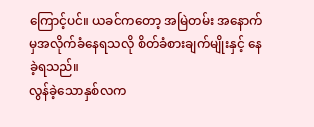ကြောင့်ပင်။ ယခင်ကတော့ အမြဲတမ်း အနောက်မှအလိုက်ခံနေရသလို စိတ်ခံစားချက်မျိုးနှင့် နေခဲ့ရသည်။
လွန်ခဲ့သောနှစ်လက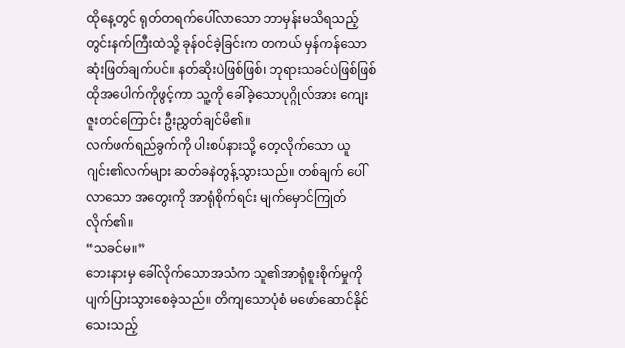ထိုနေ့တွင် ရုတ်တရက်ပေါ်လာသော ဘာမှန်းမသိရသည့် တွင်းနက်ကြီးထဲသို့ ခုန်ဝင်ခဲ့ခြင်းက တကယ် မှန်ကန်သော ဆုံးဖြတ်ချက်ပင်။ နတ်ဆိုးပဲဖြစ်ဖြစ်၊ ဘုရားသခင်ပဲဖြစ်ဖြစ် ထိုအပေါက်ကိုဖွင့်ကာ သူ့ကို ခေါ်ခဲ့သောပုဂ္ဂိုလ်အား ကျေးဇူးတင်ကြောင်း ဦးညွှတ်ချင်မိ၏။
လက်ဖက်ရည်ခွက်ကို ပါးစပ်နားသို့ တေ့လိုက်သော ယူဂျင်း၏လက်များ ဆတ်ခနဲတွန့်သွားသည်။ တစ်ချက် ပေါ်လာသော အတွေးကို အာရုံစိုက်ရင်း မျက်မှောင်ကြုတ်လိုက်၏။
“သခင်မ။”
ဘေးနားမှ ခေါ်လိုက်သောအသံက သူ၏အာရုံစူးစိုက်မှုကို ပျက်ပြားသွားစေခဲ့သည်။ တိကျသောပုံစံ မဖော်ဆောင်နိုင်သေးသည့်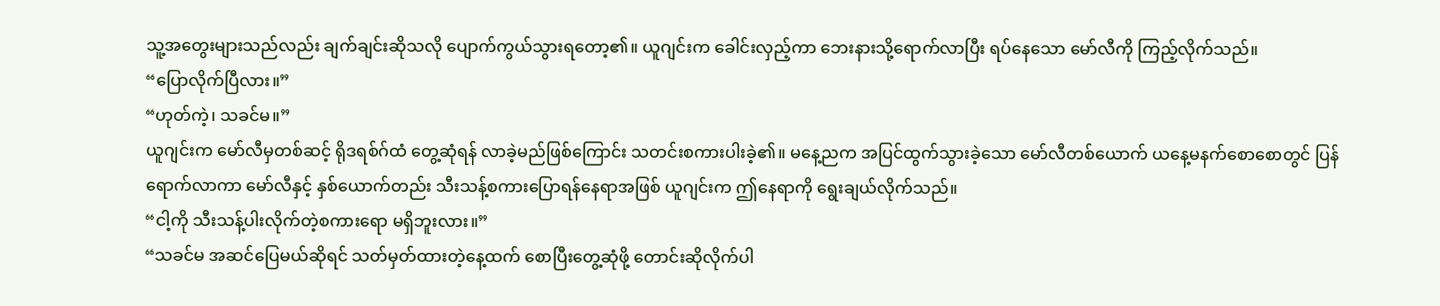သူ့အတွေးများသည်လည်း ချက်ချင်းဆိုသလို ပျောက်ကွယ်သွားရတော့၏။ ယူဂျင်းက ခေါင်းလှည့်ကာ ဘေးနားသို့ရောက်လာပြီး ရပ်နေသော မော်လီကို ကြည့်လိုက်သည်။
“ပြောလိုက်ပြီလား။”
“ဟုတ်ကဲ့၊ သခင်မ။”
ယူဂျင်းက မော်လီမှတစ်ဆင့် ရိုဒရစ်ဂ်ထံ တွေ့ဆုံရန် လာခဲ့မည်ဖြစ်ကြောင်း သတင်းစကားပါးခဲ့၏။ မနေ့ညက အပြင်ထွက်သွားခဲ့သော မော်လီတစ်ယောက် ယနေ့မနက်စောစောတွင် ပြန်ရောက်လာကာ မော်လီနှင့် နှစ်ယောက်တည်း သီးသန့်စကားပြောရန်နေရာအဖြစ် ယူဂျင်းက ဤနေရာကို ရွေးချယ်လိုက်သည်။
“ငါ့ကို သီးသန့်ပါးလိုက်တဲ့စကားရော မရှိဘူးလား။”
“သခင်မ အဆင်ပြေမယ်ဆိုရင် သတ်မှတ်ထားတဲ့နေ့ထက် စောပြီးတွေ့ဆုံဖို့ တောင်းဆိုလိုက်ပါ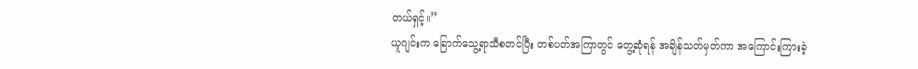တယ်ရှင့်။”
ယူဂျင်းက ခြောက်သွေ့ရာသီစတင်ပြီး တစ်ပတ်အကြာတွင် တွေ့ဆုံရန် အချိန်သတ်မှတ်ကာ အကြောင်းကြားခဲ့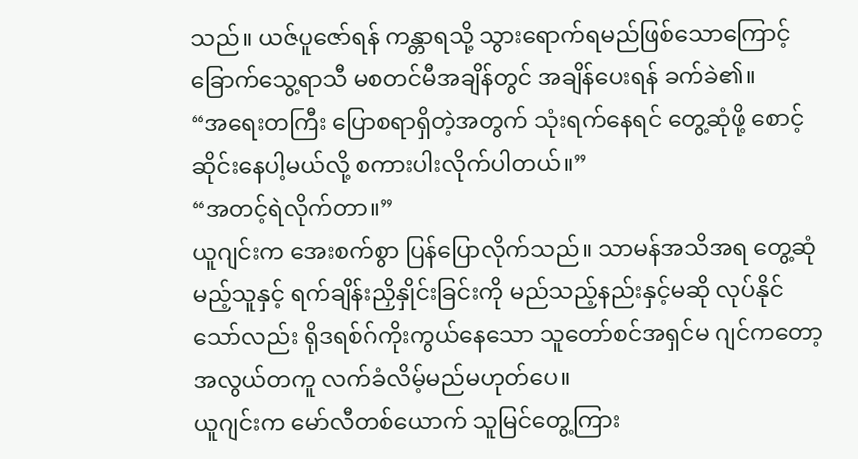သည်။ ယဇ်ပူဇော်ရန် ကန္တာရသို့ သွားရောက်ရမည်ဖြစ်သောကြောင့် ခြောက်သွေ့ရာသီ မစတင်မီအချိန်တွင် အချိန်ပေးရန် ခက်ခဲ၏။
“အရေးတကြီး ပြောစရာရှိတဲ့အတွက် သုံးရက်နေရင် တွေ့ဆုံဖို့ စောင့်ဆိုင်းနေပါ့မယ်လို့ စကားပါးလိုက်ပါတယ်။”
“အတင့်ရဲလိုက်တာ။”
ယူဂျင်းက အေးစက်စွာ ပြန်ပြောလိုက်သည်။ သာမန်အသိအရ တွေ့ဆုံမည့်သူနှင့် ရက်ချိန်းညှိနှိုင်းခြင်းကို မည်သည့်နည်းနှင့်မဆို လုပ်နိုင်သော်လည်း ရိုဒရစ်ဂ်ကိုးကွယ်နေသော သူတော်စင်အရှင်မ ဂျင်ကတော့ အလွယ်တကူ လက်ခံလိမ့်မည်မဟုတ်ပေ။
ယူဂျင်းက မော်လီတစ်ယောက် သူမြင်တွေ့ကြား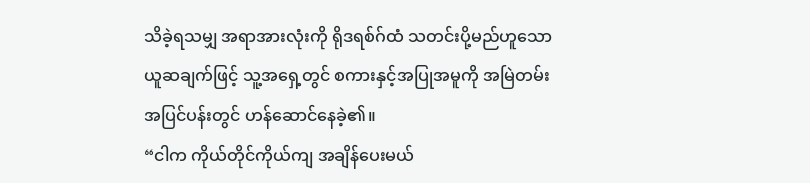သိခဲ့ရသမျှ အရာအားလုံးကို ရိုဒရစ်ဂ်ထံ သတင်းပို့မည်ဟူသော ယူဆချက်ဖြင့် သူ့အရှေ့တွင် စကားနှင့်အပြုအမူကို အမြဲတမ်း အပြင်ပန်းတွင် ဟန်ဆောင်နေခဲ့၏။
“ငါက ကိုယ်တိုင်ကိုယ်ကျ အချိန်ပေးမယ်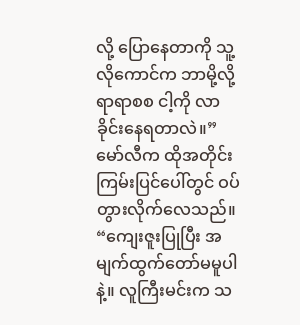လို့ ပြောနေတာကို သူ့လိုကောင်က ဘာမို့လို့ ရာရာစစ ငါ့ကို လာခိုင်းနေရတာလဲ။”
မော်လီက ထိုအတိုင်း ကြမ်းပြင်ပေါ်တွင် ဝပ်တွားလိုက်လေသည်။
“ကျေးဇူးပြုပြီး အမျက်ထွက်တော်မမူပါနဲ့။ လူကြီးမင်းက သ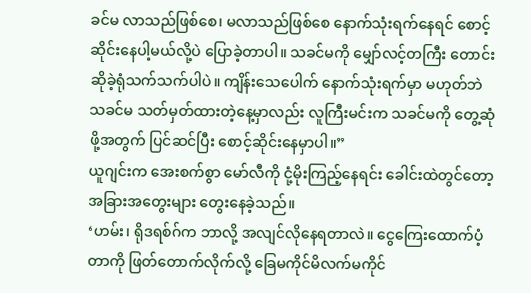ခင်မ လာသည်ဖြစ်စေ၊ မလာသည်ဖြစ်စေ နောက်သုံးရက်နေရင် စောင့်ဆိုင်းနေပါ့မယ်လို့ပဲ ပြောခဲ့တာပါ။ သခင်မကို မျှော်လင့်တကြီး တောင်းဆိုခဲ့ရုံသက်သက်ပါပဲ။ ကျိန်းသေပေါက် နောက်သုံးရက်မှာ မဟုတ်ဘဲ သခင်မ သတ်မှတ်ထားတဲ့နေ့မှာလည်း လူကြီးမင်းက သခင်မကို တွေ့ဆုံဖို့အတွက် ပြင်ဆင်ပြီး စောင့်ဆိုင်းနေမှာပါ။”
ယူဂျင်းက အေးစက်စွာ မော်လီကို ငုံ့မိုးကြည့်နေရင်း ခေါင်းထဲတွင်တော့ အခြားအတွေးများ တွေးနေခဲ့သည်။
‘ဟမ်း၊ ရိုဒရစ်ဂ်က ဘာလို့ အလျင်လိုနေရတာလဲ။ ငွေကြေးထောက်ပံ့တာကို ဖြတ်တောက်လိုက်လို့ ခြေမကိုင်မိလက်မကိုင်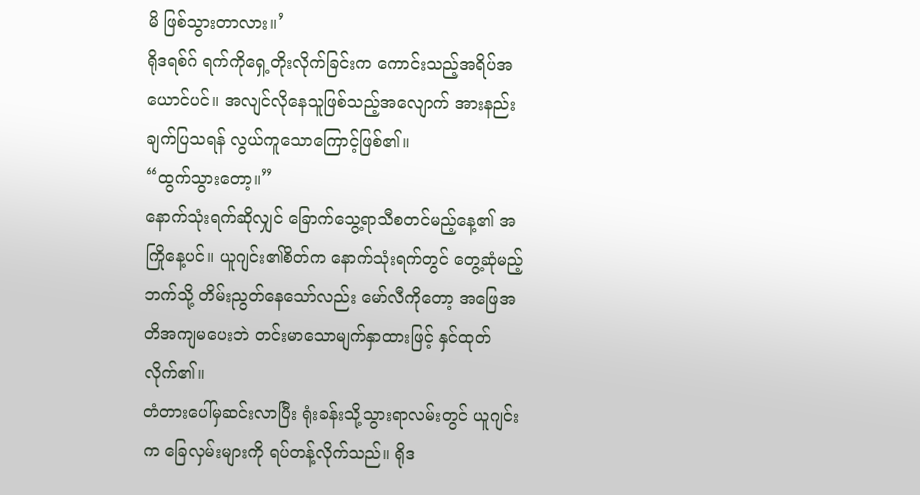မိ ဖြစ်သွားတာလား။’
ရိုဒရစ်ဂ် ရက်ကိုရှေ့တိုးလိုက်ခြင်းက ကောင်းသည့်အရိပ်အယောင်ပင်။ အလျင်လိုနေသူဖြစ်သည့်အလျောက် အားနည်းချက်ပြသရန် လွယ်ကူသောကြောင့်ဖြစ်၏။
“ထွက်သွားတော့။”
နောက်သုံးရက်ဆိုလျှင် ခြောက်သွေ့ရာသီစတင်မည့်နေ့၏ အကြိုနေ့ပင်။ ယူဂျင်း၏စိတ်က နောက်သုံးရက်တွင် တွေ့ဆုံမည့်ဘက်သို့ တိမ်းညွတ်နေသော်လည်း မော်လီကိုတော့ အဖြေအတိအကျမပေးဘဲ တင်းမာသောမျက်နှာထားဖြင့် နှင်ထုတ်လိုက်၏။
တံတားပေါ်မှဆင်းလာပြီး ရုံးခန်းသို့သွားရာလမ်းတွင် ယူဂျင်းက ခြေလှမ်းများကို ရပ်တန့်လိုက်သည်။ ရိုဒ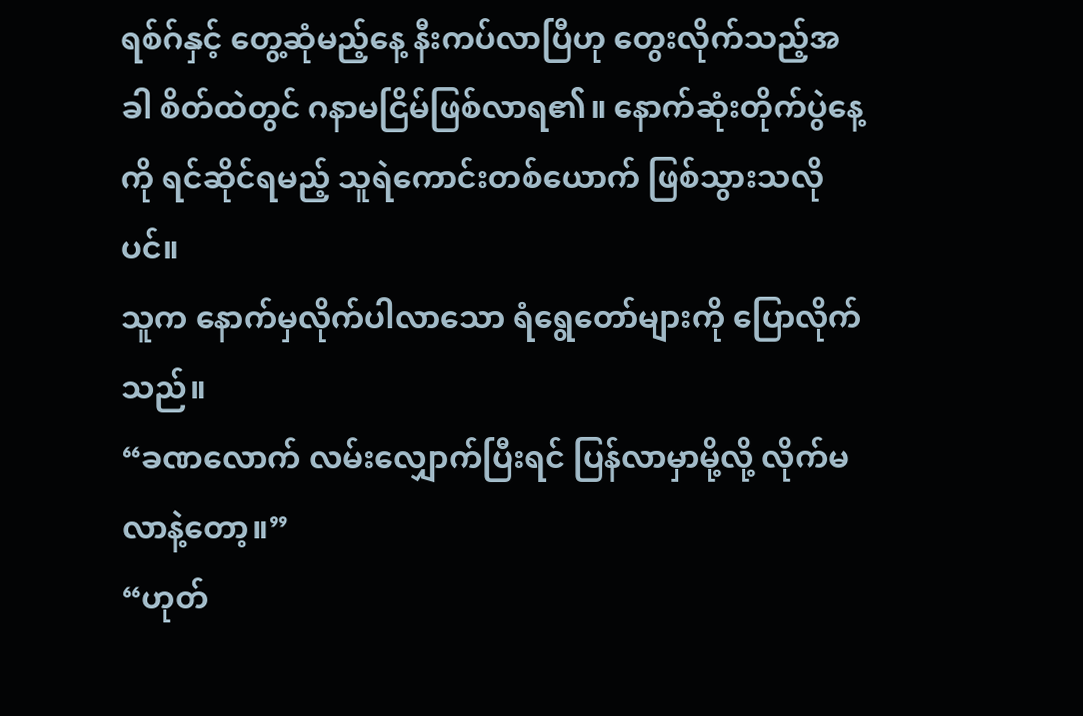ရစ်ဂ်နှင့် တွေ့ဆုံမည့်နေ့ နီးကပ်လာပြီဟု တွေးလိုက်သည့်အခါ စိတ်ထဲတွင် ဂနာမငြိမ်ဖြစ်လာရ၏။ နောက်ဆုံးတိုက်ပွဲနေ့ကို ရင်ဆိုင်ရမည့် သူရဲကောင်းတစ်ယောက် ဖြစ်သွားသလိုပင်။
သူက နောက်မှလိုက်ပါလာသော ရံရွေတော်များကို ပြောလိုက်သည်။
“ခဏလောက် လမ်းလျှောက်ပြီးရင် ပြန်လာမှာမို့လို့ လိုက်မလာနဲ့တော့။”
“ဟုတ်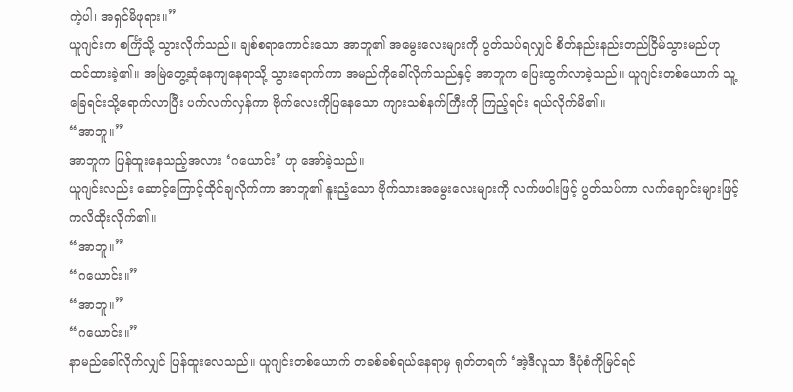ကဲ့ပါ၊ အရှင်မိဖုရား။”
ယူဂျင်းက စင်္ကြံသို့ သွားလိုက်သည်။ ချစ်စရာကောင်းသော အာဘူ၏ အမွေးလေးများကို ပွတ်သပ်ရလျှင် စိတ်နည်းနည်းတည်ငြိမ်သွားမည်ဟု ထင်ထားခဲ့၏။ အမြဲတွေ့ဆုံနေကျနေရာသို့ သွားရောက်ကာ အမည်ကိုခေါ်လိုက်သည်နှင့် အာဘူက ပြေးထွက်လာခဲ့သည်။ ယူဂျင်းတစ်ယောက် သူ့ခြေရင်းသို့ရောက်လာပြီး ပက်လက်လှန်ကာ ဗိုက်လေးကိုပြနေသော ကျားသစ်နက်ကြီးကို ကြည့်ရင်း ရယ်လိုက်မိ၏။
“အာဘူ။”
အာဘူက ပြန်ထူးနေသည့်အလား ‘ဂယောင်း’ ဟု အော်ခဲ့သည်။
ယူဂျင်းလည်း ဆောင့်ကြောင့်ထိုင်ချလိုက်ကာ အာဘူ၏ နူးညံ့သော ဗိုက်သားအမွေးလေးများကို လက်ဖဝါးဖြင့် ပွတ်သပ်ကာ လက်ချောင်းများဖြင့် ကလိထိုးလိုက်၏။
“အာဘူ။”
“ဂယောင်း။”
“အာဘူ။”
“ဂယောင်း။”
နာမည်ခေါ်လိုက်လျှင် ပြန်ထူးလေသည်။ ယူဂျင်းတစ်ယောက် တခစ်ခစ်ရယ်နေရာမှ ရုတ်တရက် ‘အဲ့ဒီလူသာ ဒီပုံစံကိုမြင်ရင်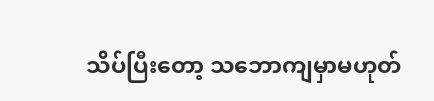သိပ်ပြီးတော့ သဘောကျမှာမဟုတ်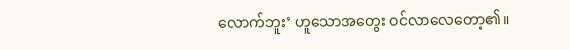လောက်ဘူး’ ဟူသောအတွေး ဝင်လာလေတော့၏။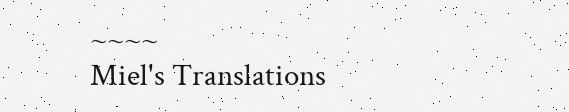~~~~
Miel's Translations